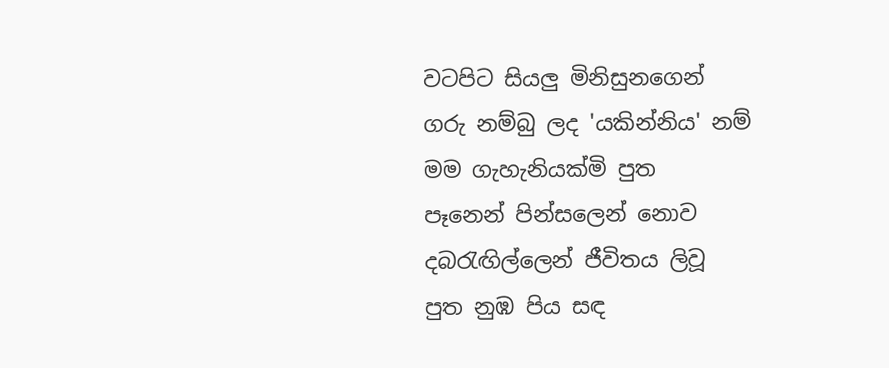වටපිට සියලු මිනිසුනගෙන්
ගරු නම්බු ලද 'යකින්නිය' නම්
මම ගැහැනියක්මි පුත
පෑනෙන් පින්සලෙන් නොව
දබරැඟිල්ලෙන් ජීවිතය ලිවූ
පුත නුඹ පිය සඳ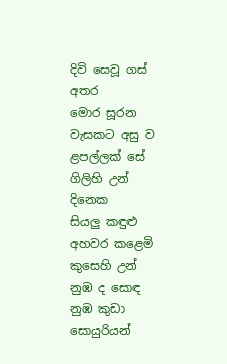දිවි සෙවූ ගස් අතර
මොර සූරන වැසකට අසු ව
ළපල්ලක් සේ ගිලිහි උන් දිනෙක
සියලු කඳුළු අහවර කළෙමි
කුසෙහි උන් නුඹ ද සොඳ
නුඹ කුඩා සොයුරියන්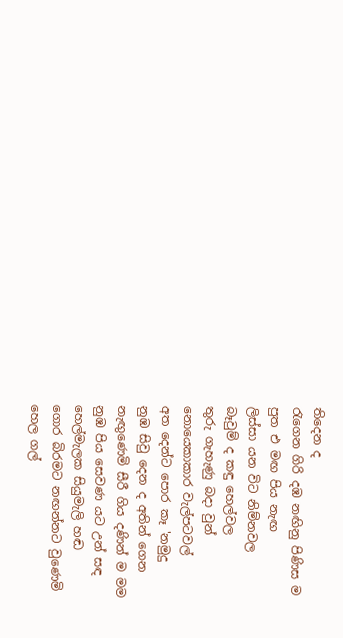තිදෙන ද
රැගෙන ගිරි දඹ නඟිනු පිණිස ම
පුත එ මඟ පිය නැඟ
ලිස්සා යන විට නිම්නවල
බෑවුම් ද කඳු හෙල්වල
තුරු ගැහැණු බදා වුන්
නොයෙකාකාර වැල්පටවල්
අත දෙන්ට පොර කෑ 'නමුදු
නුඹ සිවු දෙන ද අතින් ගෙන
නැඟුණෙමි සීරී ගිය දණින් ම මම
නුඹ පිය සෙවණ යට උන් සඳ
හෙල්මැලක සියුමැලි හඬ
ගොර බිරමට නඟන්නට වුණෙමි
හෙල ගල්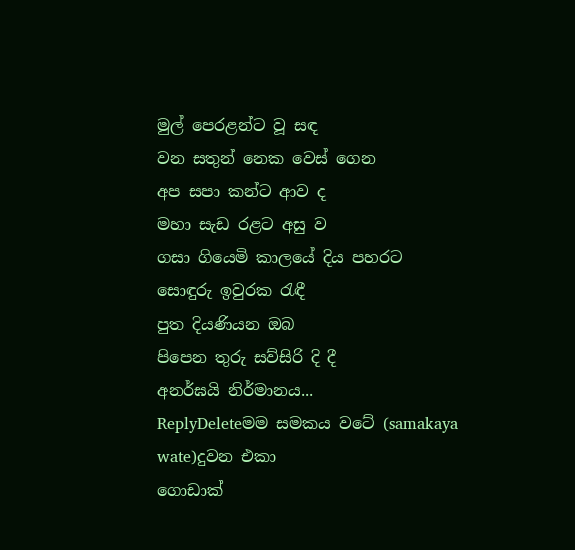මුල් පෙරළන්ට වූ සඳ
වන සතුන් නෙක වෙස් ගෙන
අප සපා කන්ට ආව ද
මහා සැඩ රළට අසු ව
ගසා ගියෙමි කාලයේ දිය පහරට
සොඳුරු ඉවුරක රැඳී
පුත දියණියන ඔබ
පිපෙන තුරු සව්සිරි දි දී
අනර්ඝයි නිර්මානය...
ReplyDeleteමම සමකය වටේ (samakaya wate)දුවන එකා
ගොඩාක්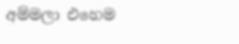අම්මලා එහෙම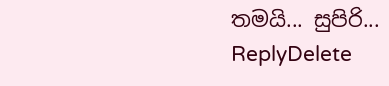තමයි... සුපිරි...
ReplyDelete